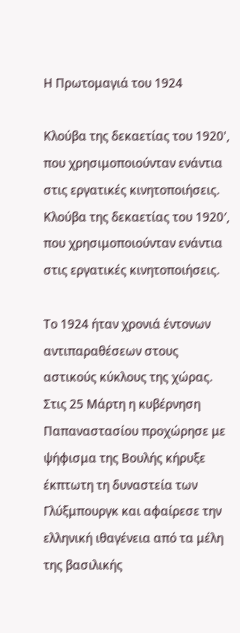Η Πρωτομαγιά του 1924

Κλούβα της δεκαετίας του 1920', που χρησιμοποιούνταν ενάντια στις εργατικές κινητοποιήσεις.
Κλούβα της δεκαετίας του 1920′, που χρησιμοποιούνταν ενάντια στις εργατικές κινητοποιήσεις.

Το 1924 ήταν χρονιά έντονων αντιπαραθέσεων στους αστικούς κύκλους της χώρας. Στις 25 Μάρτη η κυβέρνηση Παπαναστασίου προχώρησε με ψήφισμα της Βουλής κήρυξε έκπτωτη τη δυναστεία των Γλύξμπουργκ και αφαίρεσε την ελληνική ιθαγένεια από τα μέλη της βασιλικής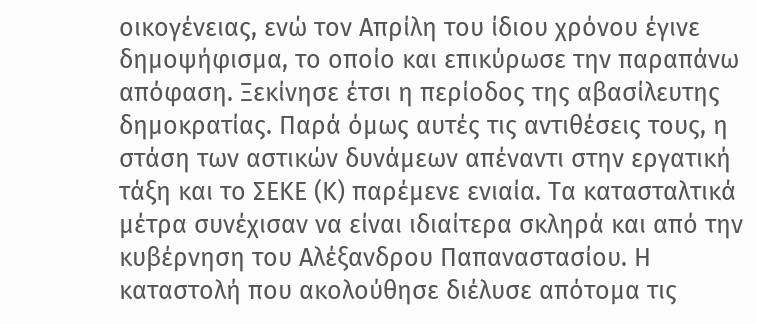οικογένειας, ενώ τον Απρίλη του ίδιου χρόνου έγινε δημοψήφισμα, το οποίο και επικύρωσε την παραπάνω απόφαση. Ξεκίνησε έτσι η περίοδος της αβασίλευτης δημοκρατίας. Παρά όμως αυτές τις αντιθέσεις τους, η στάση των αστικών δυνάμεων απέναντι στην εργατική τάξη και το ΣΕΚΕ (Κ) παρέμενε ενιαία. Τα κατασταλτικά μέτρα συνέχισαν να είναι ιδιαίτερα σκληρά και από την κυβέρνηση του Αλέξανδρου Παπαναστασίου. Η καταστολή που ακολούθησε διέλυσε απότομα τις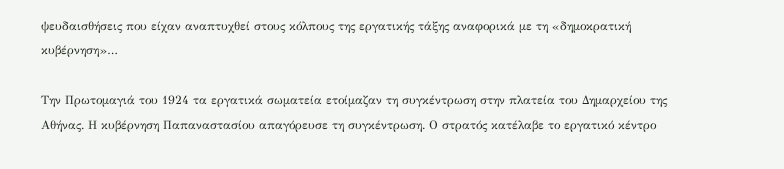ψευδαισθήσεις που είχαν αναπτυχθεί στους κόλπους της εργατικής τάξης αναφορικά με τη «δημοκρατική κυβέρνηση»…

Την Πρωτομαγιά του 1924 τα εργατικά σωματεία ετοίμαζαν τη συγκέντρωση στην πλατεία του Δημαρχείου της Αθήνας. Η κυβέρνηση Παπαναστασίου απαγόρευσε τη συγκέντρωση. Ο στρατός κατέλαβε το εργατικό κέντρο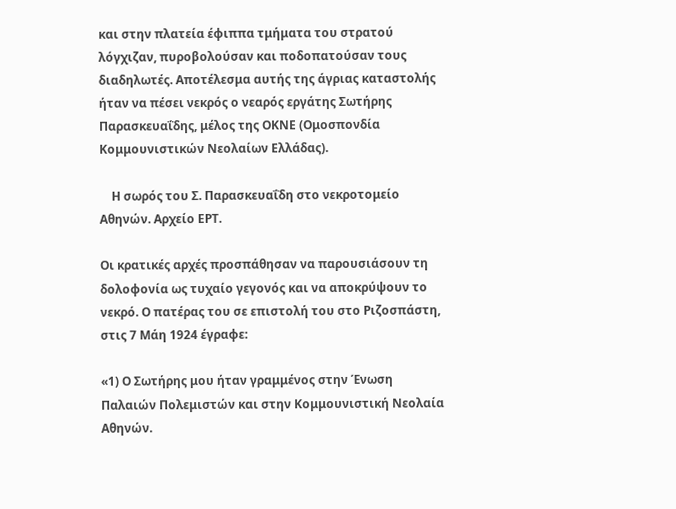και στην πλατεία έφιππα τμήματα του στρατού λόγχιζαν, πυροβολούσαν και ποδοπατούσαν τους διαδηλωτές. Αποτέλεσμα αυτής της άγριας καταστολής ήταν να πέσει νεκρός ο νεαρός εργάτης Σωτήρης Παρασκευαΐδης, μέλος της ΟΚΝΕ (Ομοσπονδία Κομμουνιστικών Νεολαίων Ελλάδας).

    Η σωρός του Σ. Παρασκευαΐδη στο νεκροτομείο Αθηνών. Αρχείο ΕΡΤ.

Οι κρατικές αρχές προσπάθησαν να παρουσιάσουν τη δολοφονία ως τυχαίο γεγονός και να αποκρύψουν το νεκρό. Ο πατέρας του σε επιστολή του στο Ριζοσπάστη, στις 7 Μάη 1924 έγραφε:

«1) Ο Σωτήρης μου ήταν γραμμένος στην Ένωση Παλαιών Πολεμιστών και στην Κομμουνιστική Νεολαία Αθηνών.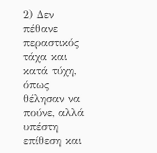2) Δεν πέθανε περαστικός τάχα και κατά τύχη, όπως θέλησαν να πούνε, αλλά υπέστη επίθεση και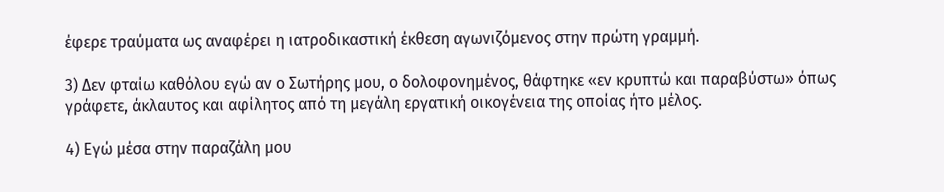έφερε τραύματα ως αναφέρει η ιατροδικαστική έκθεση αγωνιζόμενος στην πρώτη γραμμή.

3) Δεν φταίω καθόλου εγώ αν ο Σωτήρης μου, ο δολοφονημένος, θάφτηκε «εν κρυπτώ και παραβύστω» όπως γράφετε, άκλαυτος και αφίλητος από τη μεγάλη εργατική οικογένεια της οποίας ήτο μέλος.

4) Εγώ μέσα στην παραζάλη μου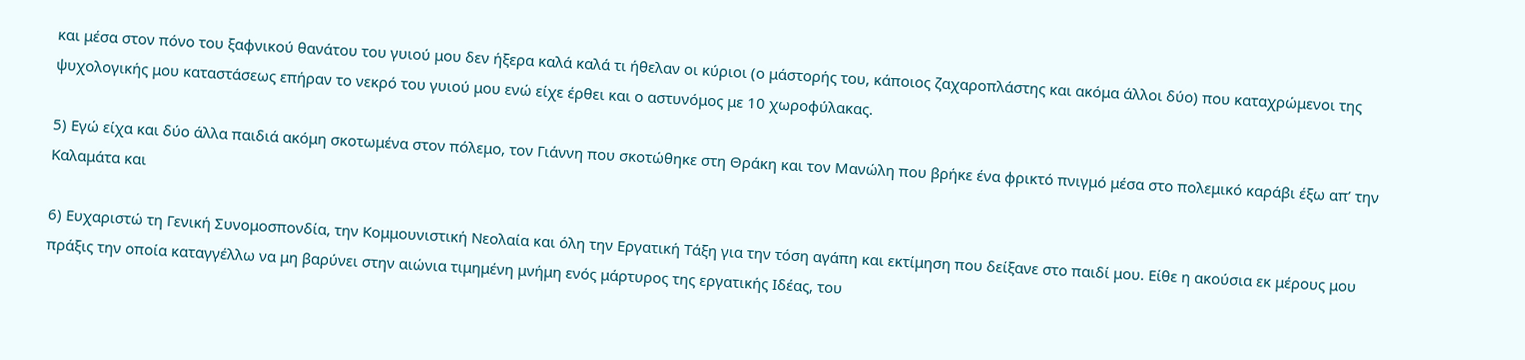και μέσα στον πόνο του ξαφνικού θανάτου του γυιού μου δεν ήξερα καλά καλά τι ήθελαν οι κύριοι (ο μάστορής του, κάποιος ζαχαροπλάστης και ακόμα άλλοι δύο) που καταχρώμενοι της ψυχολογικής μου καταστάσεως επήραν το νεκρό του γυιού μου ενώ είχε έρθει και ο αστυνόμος με 10 χωροφύλακας.

5) Εγώ είχα και δύο άλλα παιδιά ακόμη σκοτωμένα στον πόλεμο, τον Γιάννη που σκοτώθηκε στη Θράκη και τον Μανώλη που βρήκε ένα φρικτό πνιγμό μέσα στο πολεμικό καράβι έξω απ’ την Καλαμάτα και

6) Ευχαριστώ τη Γενική Συνομοσπονδία, την Κομμουνιστική Νεολαία και όλη την Εργατική Τάξη για την τόση αγάπη και εκτίμηση που δείξανε στο παιδί μου. Είθε η ακούσια εκ μέρους μου πράξις την οποία καταγγέλλω να μη βαρύνει στην αιώνια τιμημένη μνήμη ενός μάρτυρος της εργατικής Ιδέας, του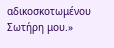αδικοσκοτωμένου Σωτήρη μου.»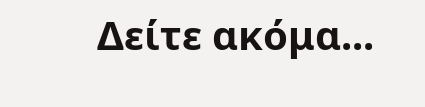Δείτε ακόμα...